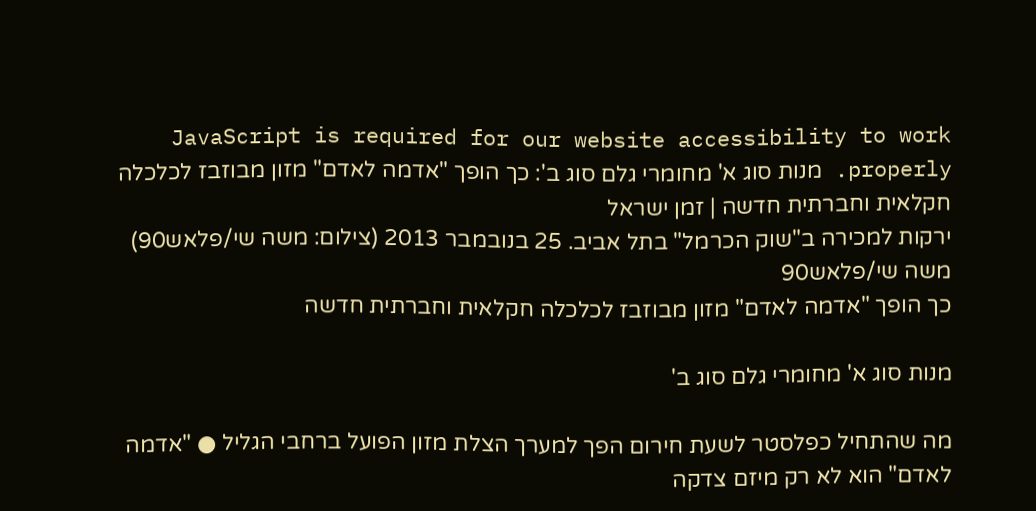JavaScript is required for our website accessibility to work properly. מנות סוג א' מחומרי גלם סוג ב': כך הופך "אדמה לאדם" מזון מבוזבז לכלכלה חקלאית וחברתית חדשה | זמן ישראל
ירקות למכירה ב"שוק הכרמל" בתל אביב. 25 בנובמבר 2013 (צילום: משה שי/פלאש90)
משה שי/פלאש90
כך הופך "אדמה לאדם" מזון מבוזבז לכלכלה חקלאית וחברתית חדשה

מנות סוג א' מחומרי גלם סוג ב'

מה שהתחיל כפלסטר לשעת חירום הפך למערך הצלת מזון הפועל ברחבי הגליל ● "אדמה לאדם" הוא לא רק מיזם צדקה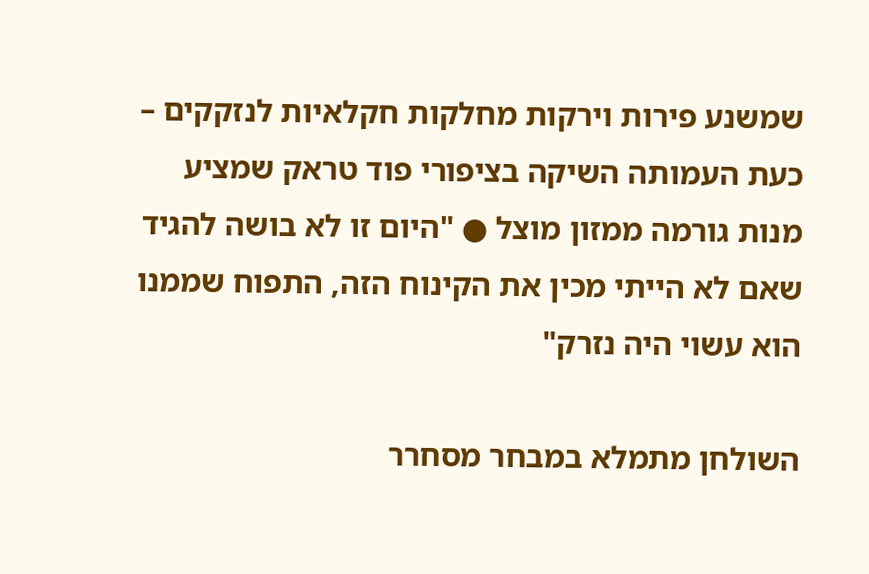שמשנע פירות וירקות מחלקות חקלאיות לנזקקים – כעת העמותה השיקה בציפורי פוד טראק שמציע מנות גורמה ממזון מוצל ● "היום זו לא בושה להגיד שאם לא הייתי מכין את הקינוח הזה, התפוח שממנו הוא עשוי היה נזרק"

השולחן מתמלא במבחר מסחרר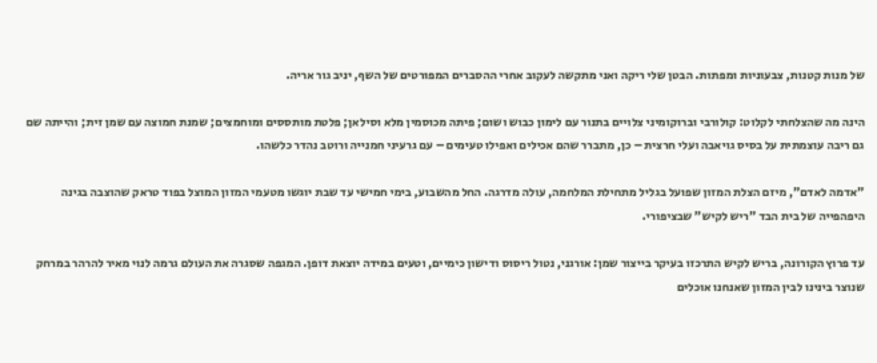של מנות קטנות, צבעוניות ומפתות. הבטן שלי ריקה ואני מתקשה לעקוב אחרי ההסברים המפורטים של השף, יניב גור אריה.

הינה מה שהצלחתי לקלוט: קולורבי וברוקומיני צלויים בתנור עם לימון כבוש ושום; פיתה מכוסמין מלא וסילאן; פלטת מותססים ומוחמצים; שמנת חמוצה עם שמן זית; והייתה שם גם ריבה עוצמתית על בסיס גויאבה ועלי חרצית – כן, מתברר שהם אכילים ואפילו טעימים – עם גרעיני חמנייה ורוטב נהדר כלשהו.

"אדמה לאדם", מיזם הצלת המזון שפועל בגליל מתחילת המלחמה, עולה מדרגה. החל מהשבוע, בימי חמישי עד שבת יוגשו מטעמי המזון המוצל בפוד טראק שהוצבה בגינה היפהפייה של בית הבד "ריש לקיש" שבציפורי.

עד פרוץ הקורונה, בריש לקיש התרכזו בעיקר בייצור שמן: אורגני, נטול ריסוס ודישון כימיים, וטעים במידה יוצאת דופן. המגפה שסגרה את העולם גרמה לנוי מאיר להרהר במרחק שנוצר בינינו לבין המזון שאנחנו אוכלים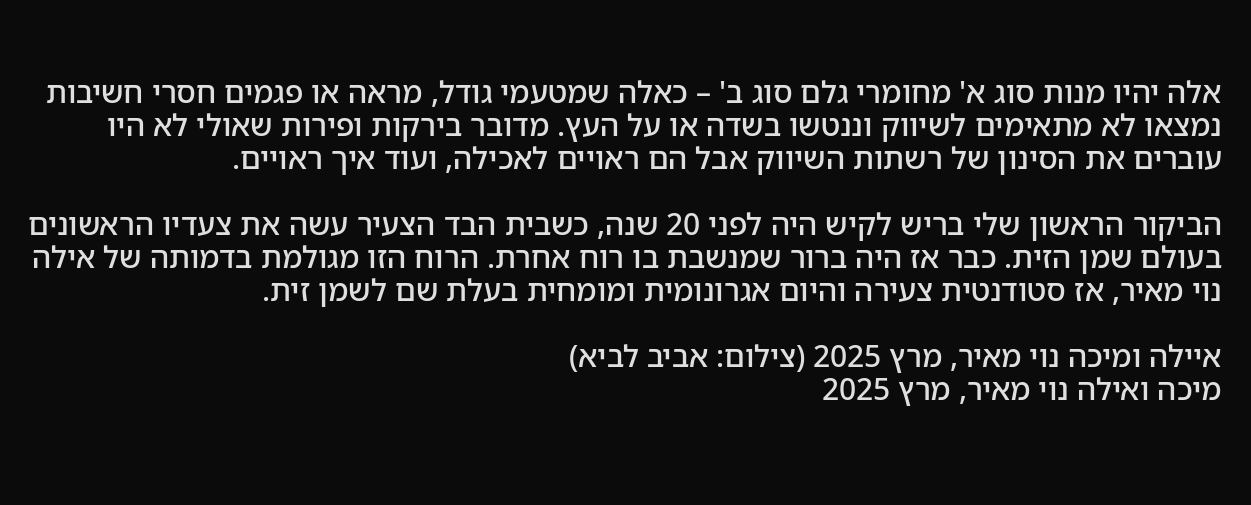אלה יהיו מנות סוג א' מחומרי גלם סוג ב' – כאלה שמטעמי גודל, מראה או פגמים חסרי חשיבות נמצאו לא מתאימים לשיווק וננטשו בשדה או על העץ. מדובר בירקות ופירות שאולי לא היו עוברים את הסינון של רשתות השיווק אבל הם ראויים לאכילה, ועוד איך ראויים.

הביקור הראשון שלי בריש לקיש היה לפני 20 שנה, כשבית הבד הצעיר עשה את צעדיו הראשונים בעולם שמן הזית. כבר אז היה ברור שמנשבת בו רוח אחרת. הרוח הזו מגולמת בדמותה של אילה נוי מאיר, אז סטודנטית צעירה והיום אגרונומית ומומחית בעלת שם לשמן זית.

איילה ומיכה נוי מאיר, מרץ 2025 (צילום: אביב לביא)
מיכה ואילה נוי מאיר, מרץ 2025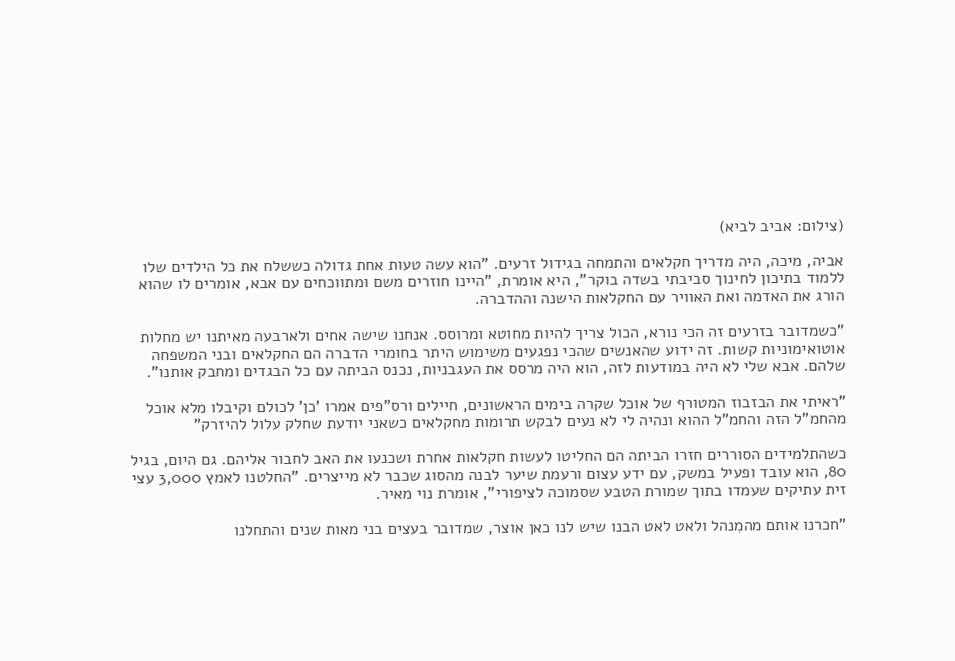(צילום: אביב לביא)

אביה, מיכה, היה מדריך חקלאים והתמחה בגידול זרעים. "הוא עשה טעות אחת גדולה כששלח את כל הילדים שלו ללמוד בתיכון לחינוך סביבתי בשדה בוקר", היא אומרת, "היינו חוזרים משם ומתווכחים עם אבא, אומרים לו שהוא הורג את האדמה ואת האוויר עם החקלאות הישנה וההדברה.

"כשמדובר בזרעים זה הכי נורא, הכול צריך להיות מחוטא ומרוסס. אנחנו שישה אחים ולארבעה מאיתנו יש מחלות אוטואימוניות קשות. זה ידוע שהאנשים שהכי נפגעים משימוש היתר בחומרי הדברה הם החקלאים ובני המשפחה שלהם. אבא שלי לא היה במודעות לזה, הוא היה מרסס את העגבניות, נכנס הביתה עם כל הבגדים ומחבק אותנו".

"ראיתי את הבזבוז המטורף של אוכל שקרה בימים הראשונים, חיילים ורס"פים אמרו 'כן' לכולם וקיבלו מלא אוכל מהחמ"ל הזה והחמ"ל ההוא ונהיה לי לא נעים לבקש תרומות מחקלאים כשאני יודעת שחלק עלול להיזרק"

כשהתלמידים הסוררים חזרו הביתה הם החליטו לעשות חקלאות אחרת ושכנעו את האב לחבור אליהם. גם היום, בגיל 80, הוא עובד ופעיל במשק, עם ידע עצום ורעמת שיער לבנה מהסוג שכבר לא מייצרים. "החלטנו לאמץ 3,000 עצי זית עתיקים שעמדו בתוך שמורת הטבע שסמוכה לציפורי", אומרת נוי מאיר.

"חכרנו אותם מהמִנהל ולאט לאט הבנו שיש לנו כאן אוצר, שמדובר בעצים בני מאות שנים והתחלנו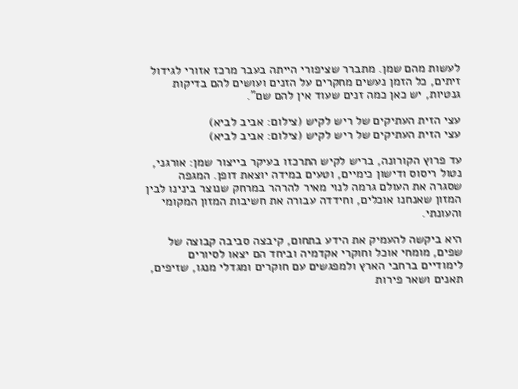לעשות מהם שמן. מתברר שציפורי הייתה בעבר מרכז אזורי לגידול זיתים, כל הזמן נעשים מחקרים על הזנים ועושים להם בדיקות גנטיות, יש כאן כמה זנים שעוד אין להם שם".

עצי הזית העתיקים של ריש לקיש (צילום: אביב לביא)
עצי הזית העתיקים של ריש לקיש (צילום: אביב לביא)

עד פרוץ הקורונה, בריש לקיש התרכזו בעיקר בייצור שמן: אורגני, נטול ריסוס ודישון כימיים, וטעים במידה יוצאת דופן. המגפה שסגרה את העולם גרמה לנוי מאיר להרהר במרחק שנוצר בינינו לבין המזון שאנחנו אוכלים, וחידדה עבורה את חשיבות המזון המקומי והעונתי.

היא ביקשה להעמיק את הידע בתחום, קיבצה סביבה קבוצה של שפים, מומחי אוכל וחוקרי אקדמיה וביחד הם יצאו לסיורים לימודיים ברחבי הארץ ולמפגשים עם חוקרים ומגדלי מנגו, שזיפים, תאנים ושאר פירות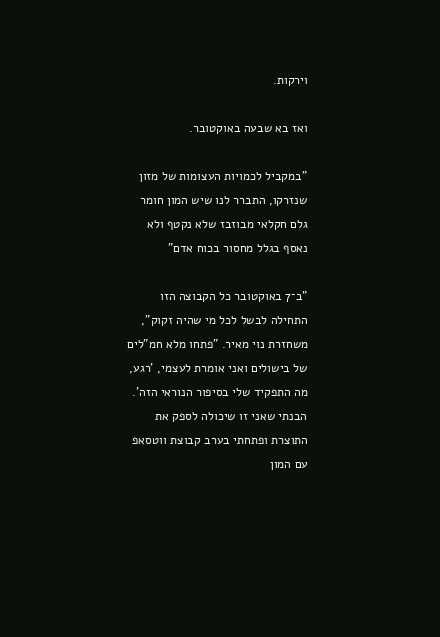וירקות.

ואז בא שבעה באוקטובר.

"במקביל לכמויות העצומות של מזון שנזרקו, התברר לנו שיש המון חומר גלם חקלאי מבוזבז שלא נקטף ולא נאסף בגלל מחסור בכוח אדם"

"ב־7 באוקטובר כל הקבוצה הזו התחילה לבשל לכל מי שהיה זקוק", משחזרת נוי מאיר. "פתחו מלא חמ"לים של בישולים ואני אומרת לעצמי, 'רגע, מה התפקיד שלי בסיפור הנוראי הזה'. הבנתי שאני זו שיכולה לספק את התוצרת ופתחתי בערב קבוצת ווטסאפ עם המון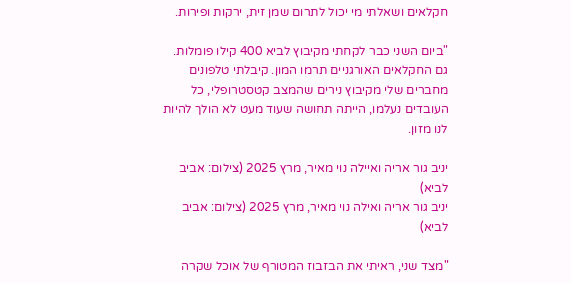חקלאים ושאלתי מי יכול לתרום שמן זית, ירקות ופירות.

"ביום השני כבר לקחתי מקיבוץ לביא 400 קילו פומלות. גם החקלאים האורגניים תרמו המון. קיבלתי טלפונים מחברים שלי מקיבוץ נירים שהמצב קטסטרופלי, כל העובדים נעלמו, הייתה תחושה שעוד מעט לא הולך להיות לנו מזון.

יניב גור אריה ואיילה נוי מאיר, מרץ 2025 (צילום: אביב לביא)
יניב גור אריה ואילה נוי מאיר, מרץ 2025 (צילום: אביב לביא)

"מצד שני, ראיתי את הבזבוז המטורף של אוכל שקרה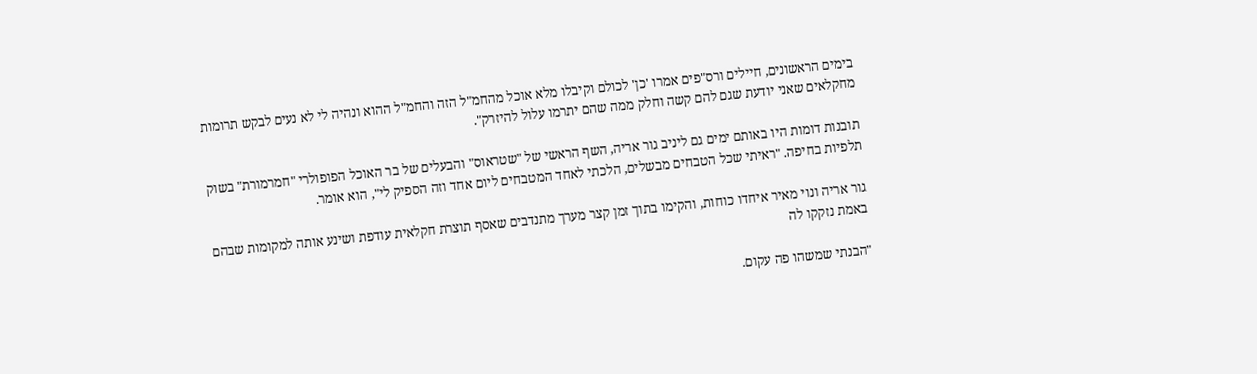בימים הראשונים, חיילים ורס"פים אמרו 'כן' לכולם וקיבלו מלא אוכל מהחמ"ל הזה והחמ"ל ההוא ונהיה לי לא נעים לבקש תרומות מחקלאים שאני יודעת שגם להם קשה וחלק ממה שהם יתרמו עלול להיזרק".

תובנות דומות היו באותם ימים גם ליניב גור אריה, השף הראשי של "שטראוס" והבעלים של בר האוכל הפופולרי "חמרמורת" בשוק תלפיות בחיפה. "ראיתי שכל הטבחים מבשלים, הלכתי לאחד המטבחים ליום אחד וזה הספיק לי", הוא אומר.

גור אריה ונוי מאיר איחדו כוחות, והקימו בתוך זמן קצר מערך מתנדבים שאסף תוצרת חקלאית עודפת ושינע אותה למקומות שבהם באמת נזקקו לה

"הבנתי שמשהו פה עקום.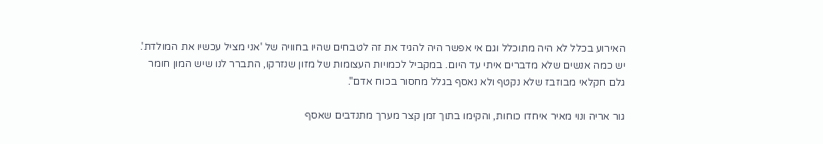האירוע בכלל לא היה מתוכלל וגם אי אפשר היה להגיד את זה לטבחים שהיו בחוויה של 'אני מציל עכשיו את המולדת'. יש כמה אנשים שלא מדברים איתי עד היום. במקביל לכמויות העצומות של מזון שנזרקו, התברר לנו שיש המון חומר גלם חקלאי מבוזבז שלא נקטף ולא נאסף בגלל מחסור בכוח אדם".

גור אריה ונוי מאיר איחדו כוחות, והקימו בתוך זמן קצר מערך מתנדבים שאסף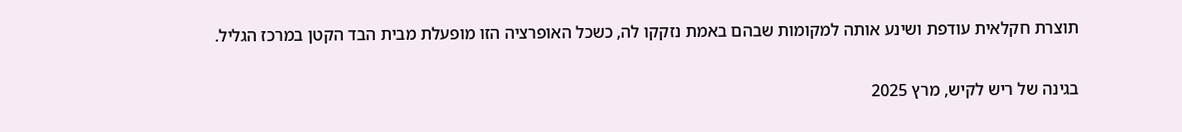תוצרת חקלאית עודפת ושינע אותה למקומות שבהם באמת נזקקו לה, כשכל האופרציה הזו מופעלת מבית הבד הקטן במרכז הגליל.

בגינה של ריש לקיש, מרץ 2025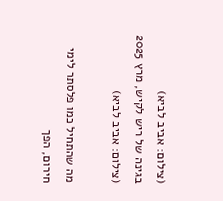(צילום: אביב לביא)
בגינה של ריש לקיש, מרץ 2025 (צילום: אביב לביא)

מה שהתחיל כמו פלסתר לימי חירום, הפך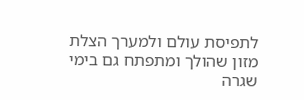לתפיסת עולם ולמערך הצלת מזון שהולך ומתפתח גם בימי שגרה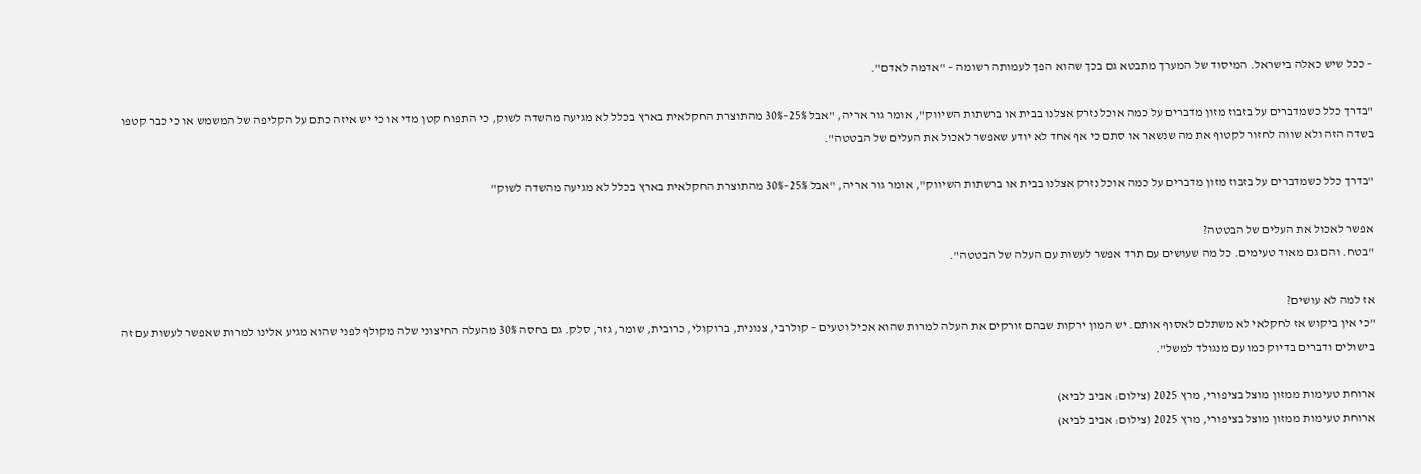– ככל שיש כאלה בישראל. המיסוד של המערך מתבטא גם בכך שהוא הפך לעמותה רשומה – "אדמה לאדם".

"בדרך כלל כשמדברים על בזבוז מזון מדברים על כמה אוכל נזרק אצלנו בבית או ברשתות השיווק", אומר גור אריה, "אבל 25%–30% מהתוצרת החקלאית בארץ בכלל לא מגיעה מהשדה לשוק, כי התפוח קטן מדי או כי יש איזה כתם על הקליפה של המשמש או כי כבר קטפו בשדה הזה ולא שווה לחזור לקטוף את מה שנשאר או סתם כי אף אחד לא יודע שאפשר לאכול את העלים של הבטטה".

"בדרך כלל כשמדברים על בזבוז מזון מדברים על כמה אוכל נזרק אצלנו בבית או ברשתות השיווק", אומר גור אריה, "אבל 25%–30% מהתוצרת החקלאית בארץ בכלל לא מגיעה מהשדה לשוק"

אפשר לאכול את העלים של הבטטה?
"בטח. והם גם מאוד טעימים. כל מה שעושים עם תרד אפשר לעשות עם העלה של הבטטה".

אז למה לא עושים?
"כי אין ביקוש אז לחקלאי לא משתלם לאסוף אותם. יש המון ירקות שבהם זורקים את העלה למרות שהוא אכיל וטעים – קולרבי, צנונית, ברוקולי, כרובית, שומר, גזר, סלק. גם בחסה 30% מהעלה החיצוני שלה מקולף לפני שהוא מגיע אלינו למרות שאפשר לעשות עם זה בישולים ודברים בדיוק כמו עם מנגולד למשל".

ארוחת טעימות ממזון מוצל בציפורי, מרץ 2025 (צילום: אביב לביא)
ארוחת טעימות ממזון מוצל בציפורי, מרץ 2025 (צילום: אביב לביא)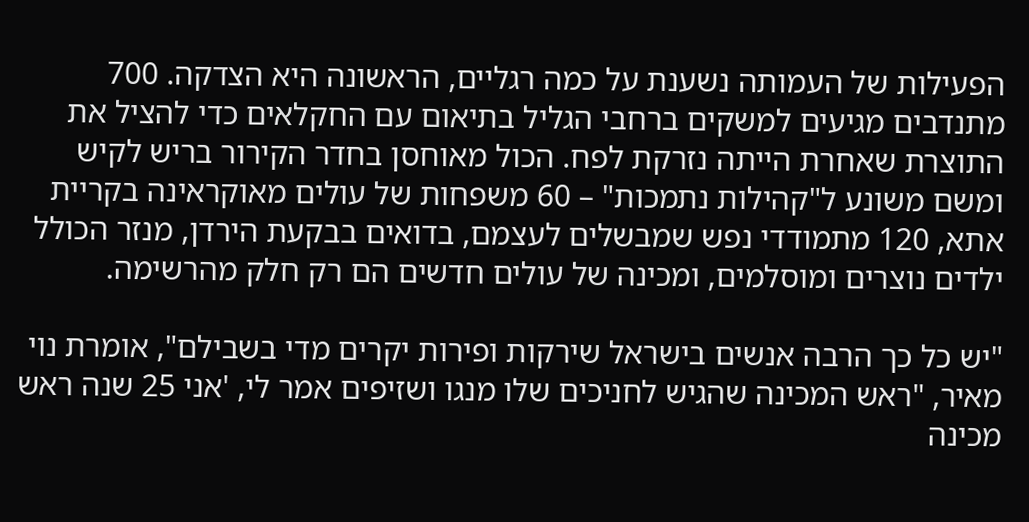הפעילות של העמותה נשענת על כמה רגליים, הראשונה היא הצדקה. 700 מתנדבים מגיעים למשקים ברחבי הגליל בתיאום עם החקלאים כדי להציל את התוצרת שאחרת הייתה נזרקת לפח. הכול מאוחסן בחדר הקירור בריש לקיש ומשם משונע ל"קהילות נתמכות" – 60 משפחות של עולים מאוקראינה בקריית אתא, 120 מתמודדי נפש שמבשלים לעצמם, בדואים בבקעת הירדן, מנזר הכולל ילדים נוצרים ומוסלמים, ומכינה של עולים חדשים הם רק חלק מהרשימה.

"יש כל כך הרבה אנשים בישראל שירקות ופירות יקרים מדי בשבילם", אומרת נוי מאיר, "ראש המכינה שהגיש לחניכים שלו מנגו ושזיפים אמר לי, 'אני 25 שנה ראש מכינה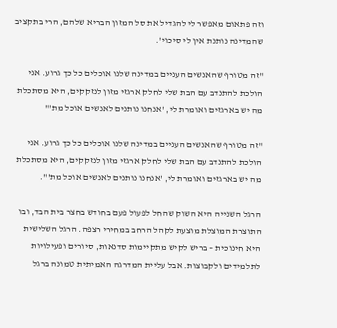וזה פתאום מאפשר לי להגדיל את סל המזון הבריא שלהם, הרי בתקציב שהמדינה נותנת אין לי סיכוי'.

"זה מטורף שהאנשים העניים במדינה שלנו אוכלים כל כך גרוע. אני הולכת להתנדב עם הבת שלי לחלק ארגזי מזון לנזקקים, היא מסתכלת מה יש בארגזים ואומרת לי, 'אנחנו נותנים לאנשים אוכל מת'"

"זה מטורף שהאנשים העניים במדינה שלנו אוכלים כל כך גרוע. אני הולכת להתנדב עם הבת שלי לחלק ארגזי מזון לנזקקים, היא מסתכלת מה יש בארגזים ואומרת לי, 'אנחנו נותנים לאנשים אוכל מת'".

הרגל השנייה היא השוק שהחל לפעול פעם בחודש בחצר בית הבד, ובו התוצרת המוצלת מוצעת לקהל הרחב במחירי רצפה. הרגל השלישית היא חינוכית – בריש לקיש מתקיימות סדנאות, סיורים ופעילויות לתלמידים ולקבוצות. אבל עליית המדרגה האמיתית טמונה ברגל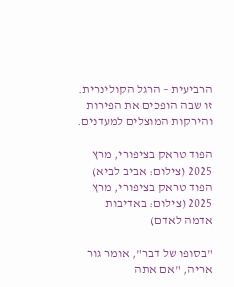הרביעית – הרגל הקולינרית. זו שבה הופכים את הפירות והירקות המוצלים למעדנים.

הפוד טראק בציפורי, מרץ 2025 (צילום: אביב לביא)
הפוד טראק בציפורי, מרץ 2025 (צילום: באדיבות אדמה לאדם)

"בסופו של דבר", אומר גור אריה, "אם אתה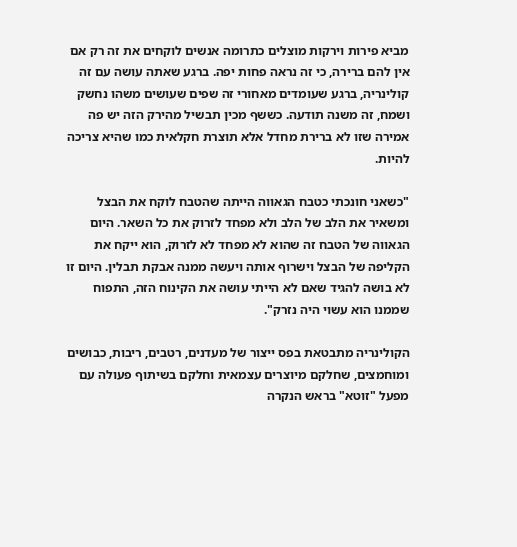מביא פירות וירקות מוצלים כתרומה אנשים לוקחים את זה רק אם אין להם ברירה, כי זה נראה פחות יפה. ברגע שאתה עושה עם זה קולינריה, ברגע שעומדים מאחורי זה שפים שעושים משהו נחשק ושמח, זה משנה תודעה. כששף מכין תבשיל מהירק הזה יש פה אמירה שזו לא ברירת מחדל אלא תוצרת חקלאית כמו שהיא צריכה להיות.

"כשאני חונכתי כטבח הגאווה הייתה שהטבח לוקח את הבצל ומשאיר את הלב של הלב ולא מפחד לזרוק את כל השאר. היום הגאווה של הטבח זה שהוא לא מפחד לא לזרוק, הוא ייקח את הקליפה של הבצל וישרוף אותה ויעשה ממנה אבקת תבלין. היום זו לא בושה להגיד שאם לא הייתי עושה את הקינוח הזה, התפוח שממנו הוא עשוי היה נזרק".

הקולינריה מתבטאת בפס ייצור של מעדנים, רטבים, ריבות, כבושים ומוחמצים, שחלקם מיוצרים עצמאית וחלקם בשיתוף פעולה עם מפעל "זוטא" בראש הנקרה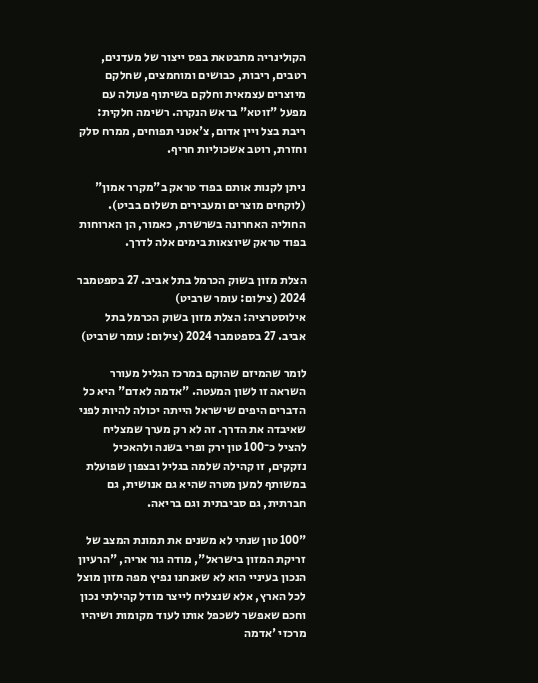הקולינריה מתבטאת בפס ייצור של מעדנים, רטבים, ריבות, כבושים ומוחמצים, שחלקם מיוצרים עצמאית וחלקם בשיתוף פעולה עם מפעל "זוטא" בראש הנקרה. רשימה חלקית: ריבת בצל ויין אדום, צ'אטני תפוחים, ממרח סלק וחזרת, רוטב אשכוליות חריף.

ניתן לקנות אותם בפוד טראק ב"מקרר אמון" (לוקחים מוצרים ומעבירים תשלום בביט). החוליה האחרונה בשרשרת, כאמור, הן הארוחות בפוד טראק שיוצאות בימים אלה לדרך.

הצלת מזון בשוק הכרמל בתל אביב. 27 בספטמבר 2024 (צילום: עומר שרביט)
אילוסטרציה: הצלת מזון בשוק הכרמל בתל אביב. 27 בספטמבר 2024 (צילום: עומר שרביט)

לומר שהמיזם שהוקם במרכז הגליל מעורר השראה זו לשון המעטה. "אדמה לאדם" היא כל הדברים היפים שישראל הייתה יכולה להיות לפני שאיבדה את הדרך. זה לא רק מערך שמצליח להציל כ־100 טון ירק ופרי בשנה ולהאכיל נזקקים, זו קהילה שלמה בגליל ובצפון שפועלת במשותף למען מטרה שהיא גם אנושית, גם חברתית, גם סביבתית וגם בריאה.

"100 טון שנתי לא משנים את תמונת המצב של זריקת המזון בישראל", מודה גור אריה, "הרעיון הנכון בעיניי הוא לא שאנחנו נפיץ מפה מזון מוצל לכל הארץ, אלא שנצליח לייצר מודל קהילתי נכון וחכם שאפשר לשכפל אותו לעוד מקומות ושיהיו מרכזי 'אדמה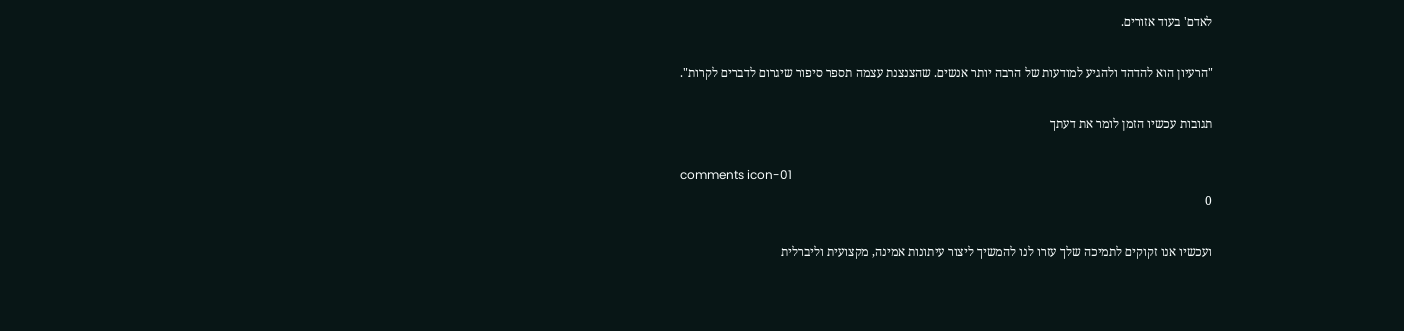לאדם' בעוד אזורים.

"הרעיון הוא להדהד ולהגיע למודעות של הרבה יותר אנשים. שהצנצנת עצמה תספר סיפור שיגרום לדברים לקרות".

תגובות עכשיו הזמן לומר את דעתך

comments icon-01
0

ועכשיו אנו זקוקים לתמיכה שלך עזרו לנו להמשיך ליצור עיתונות אמינה, מקצועית וליברלית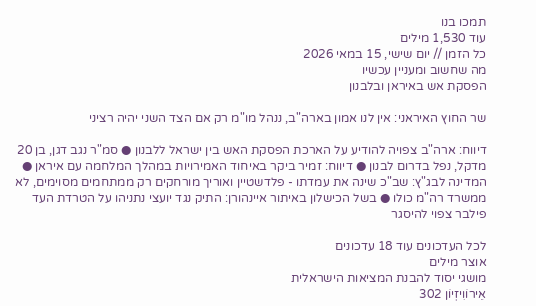תמכו בנו
עוד 1,530 מילים
כל הזמן // יום שישי, 15 במאי 2026
מה שחשוב ומעניין עכשיו
הפסקת אש באיראן ובלבנון

שר החוץ האיראני: אין לנו אמון בארה"ב, ננהל מו"מ רק אם הצד השני יהיה רציני

דיווח: ארה"ב צפויה להודיע על הארכת הפסקת האש בין ישראל ללבנון ● סמ"ר נגב דגן, בן 20 מדקל, נפל בדרום לבנון ● דיווח: זמיר ביקר באיחוד האמירויות במהלך המלחמה עם איראן ● המדינה לבג"ץ: שב"כ שינה את עמדתו - פלדשטיין ואוריך מורחקים רק ממתחמים מסוימים, לא ממשרד רה"מ כולו ● בשל הכישלון באיתור איינהורן: התיק נגד יועצי נתניהו על הטרדת העד פילבר צפוי להיסגר

לכל העדכונים עוד 18 עדכונים
אוצר מילים
מושגי יסוד להבנת המציאות הישראלית
אֵירוֹוִיזְיוֹן 302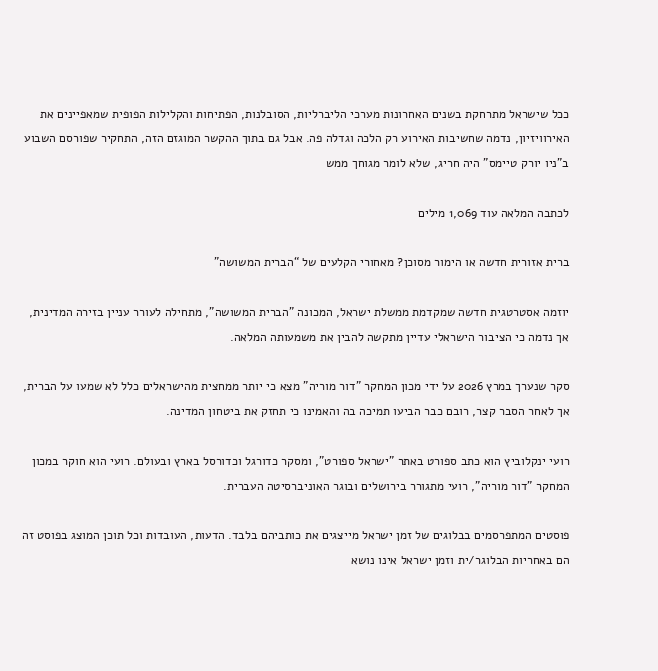ככל שישראל מתרחקת בשנים האחרונות מערכי הליברליות, הסובלנות, הפתיחות והקלילות הפופית שמאפיינים את האירוויזיון, נדמה שחשיבות האירוע רק הלכה וגדלה פה. אבל גם בתוך ההקשר המוגזם הזה, התחקיר שפורסם השבוע ב"ניו יורק טיימס" היה חריג, שלא לומר מגוחך ממש

לכתבה המלאה עוד 1,069 מילים

ברית אזורית חדשה או הימור מסוכן? מאחורי הקלעים של “הברית המשושה”

יוזמה אסטרטגית חדשה שמקדמת ממשלת ישראל, המכונה "הברית המשושה", מתחילה לעורר עניין בזירה המדינית, אך נדמה כי הציבור הישראלי עדיין מתקשה להבין את משמעותה המלאה.

סקר שנערך במרץ 2026 על ידי מכון המחקר "דור מוריה" מצא כי יותר ממחצית מהישראלים כלל לא שמעו על הברית, אך לאחר הסבר קצר, רובם כבר הביעו תמיכה בה והאמינו כי תחזק את ביטחון המדינה.

רועי ינקלוביץ הוא כתב ספורט באתר "ישראל ספורט", ומסקר כדורגל וכדורסל בארץ ובעולם. רועי הוא חוקר במכון המחקר "דור מוריה", רועי מתגורר בירושלים ובוגר האוניברסיטה העברית.

פוסטים המתפרסמים בבלוגים של זמן ישראל מייצגים את כותביהם בלבד. הדעות, העובדות וכל תוכן המוצג בפוסט זה הם באחריות הבלוגר/ית וזמן ישראל אינו נושא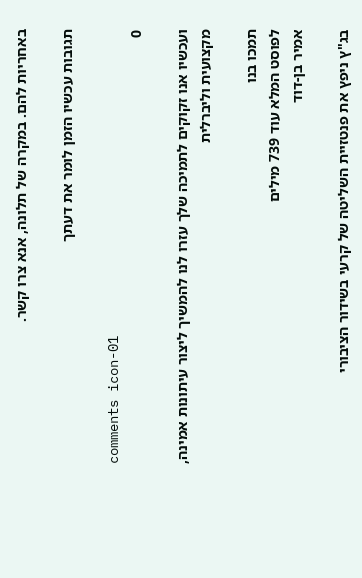באחריות להם. במקרה של תלונה, אנא צרו קשר.

תגובות עכשיו הזמן לומר את דעתך

comments icon-01
0

ועכשיו אנו זקוקים לתמיכה שלך עזרו לנו להמשיך ליצור עיתונות אמינה, מקצועית וליברלית

תמכו בנו
לפוסט המלא עוד 739 מילים
אמיר בן-דוד

בג"ץ ניפץ את פנטזיית השליטה של קרעי בשידור הציבורי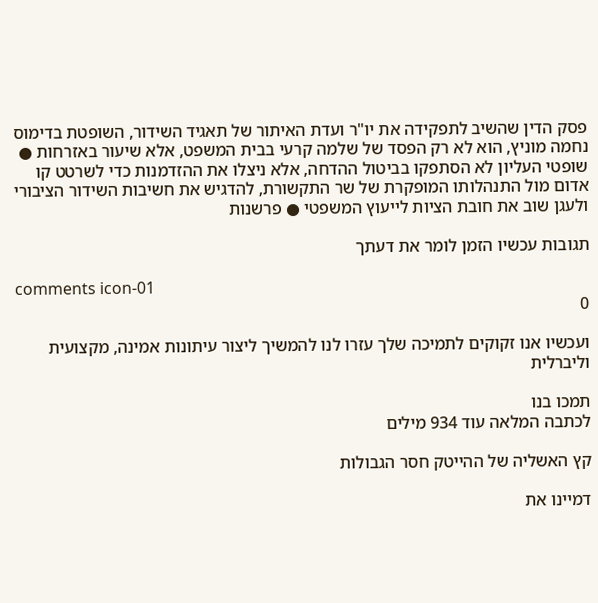פסק הדין שהשיב לתפקידה את יו"ר ועדת האיתור של תאגיד השידור, השופטת בדימוס נחמה מוניץ, הוא לא רק הפסד של שלמה קרעי בבית המשפט, אלא שיעור באזרחות ● שופטי העליון לא הסתפקו בביטול ההדחה, אלא ניצלו את ההזדמנות כדי לשרטט קו אדום מול התנהלותו המופקרת של שר התקשורת, להדגיש את חשיבות השידור הציבורי ולעגן שוב את חובת הציות לייעוץ המשפטי ● פרשנות

תגובות עכשיו הזמן לומר את דעתך

comments icon-01
0

ועכשיו אנו זקוקים לתמיכה שלך עזרו לנו להמשיך ליצור עיתונות אמינה, מקצועית וליברלית

תמכו בנו
לכתבה המלאה עוד 934 מילים

קץ האשליה של ההייטק חסר הגבולות

דמיינו את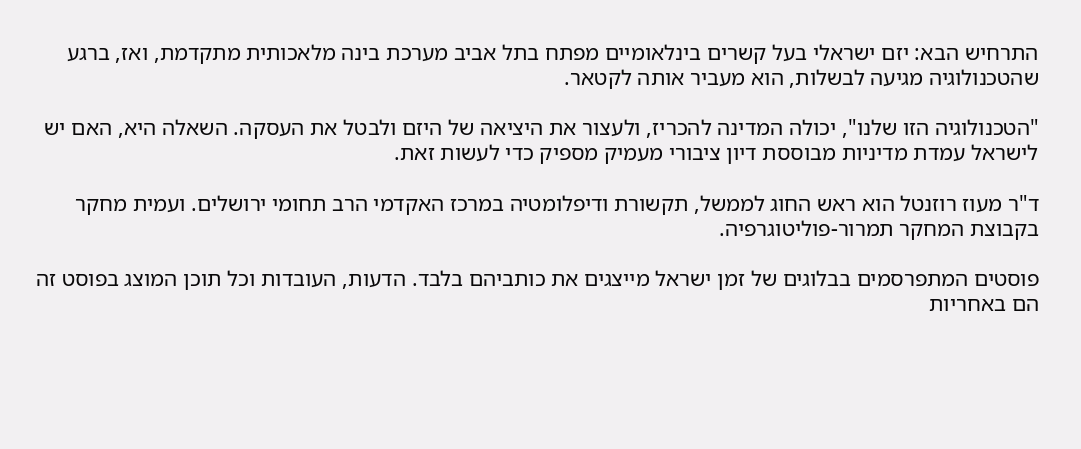התרחיש הבא: יזם ישראלי בעל קשרים בינלאומיים מפתח בתל אביב מערכת בינה מלאכותית מתקדמת, ואז, ברגע שהטכנולוגיה מגיעה לבשלות, הוא מעביר אותה לקטאר.

"הטכנולוגיה הזו שלנו", יכולה המדינה להכריז, ולעצור את היציאה של היזם ולבטל את העסקה. השאלה היא, האם יש לישראל עמדת מדיניות מבוססת דיון ציבורי מעמיק מספיק כדי לעשות זאת.

ד"ר מעוז רוזנטל הוא ראש החוג לממשל, תקשורת ודיפלומטיה במרכז האקדמי הרב תחומי ירושלים. ועמית מחקר בקבוצת המחקר תמרור-פוליטוגרפיה.

פוסטים המתפרסמים בבלוגים של זמן ישראל מייצגים את כותביהם בלבד. הדעות, העובדות וכל תוכן המוצג בפוסט זה הם באחריות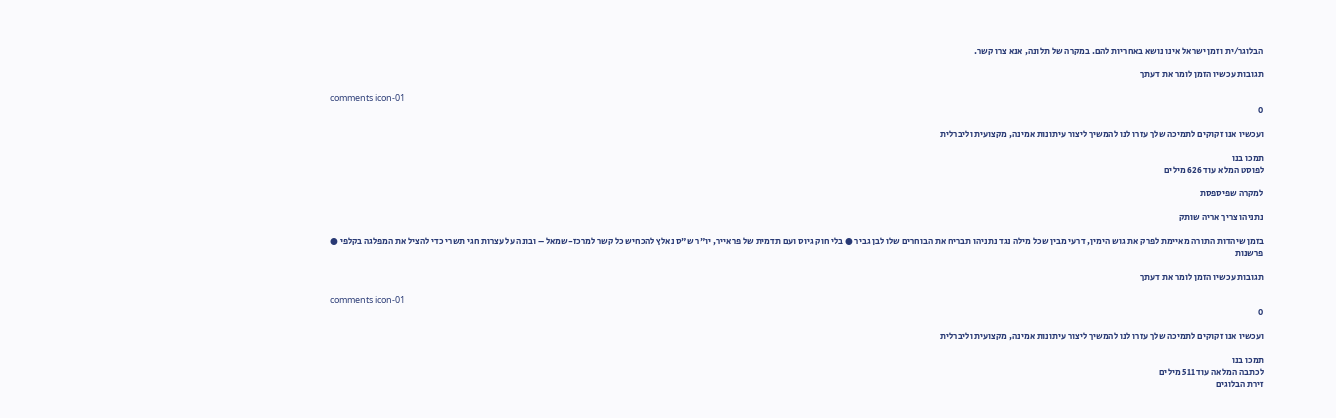הבלוגר/ית וזמן ישראל אינו נושא באחריות להם. במקרה של תלונה, אנא צרו קשר.

תגובות עכשיו הזמן לומר את דעתך

comments icon-01
0

ועכשיו אנו זקוקים לתמיכה שלך עזרו לנו להמשיך ליצור עיתונות אמינה, מקצועית וליברלית

תמכו בנו
לפוסט המלא עוד 626 מילים

למקרה שפיספסת

נתניהו צריך אריה שותק

בזמן שיהדות התורה מאיימת לפרק את גוש הימין, דרעי מבין שכל מילה נגד נתניהו תבריח את הבוחרים שלו לבן גביר ● בלי חוק גיוס ועם תדמית של פראייר, יו"ר ש"ס נאלץ להכחיש כל קשר למרכז-שמאל – ובונה על עצרות חגי תשרי כדי להציל את המפלגה בקלפי ● פרשנות

תגובות עכשיו הזמן לומר את דעתך

comments icon-01
0

ועכשיו אנו זקוקים לתמיכה שלך עזרו לנו להמשיך ליצור עיתונות אמינה, מקצועית וליברלית

תמכו בנו
לכתבה המלאה עוד 511 מילים
זירת הבלוגים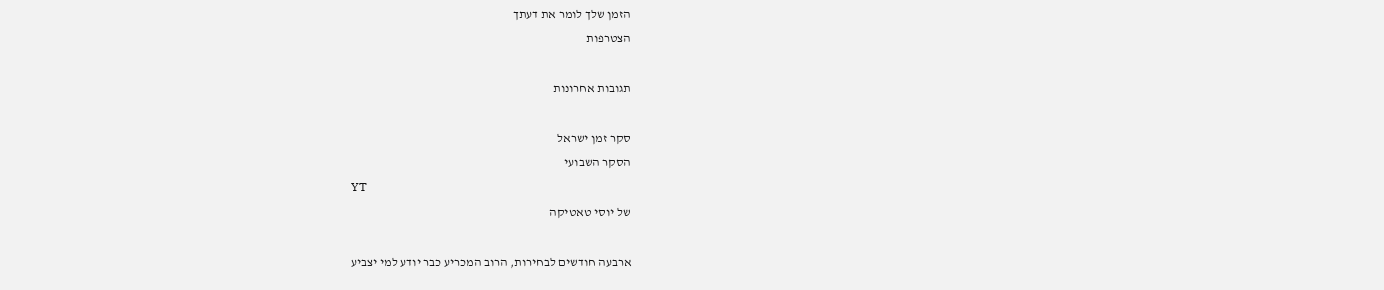הזמן שלך לומר את דעתך
הצטרפות

תגובות אחרונות

סקר זמן ישראל
הסקר השבועי
YT
של יוסי טאטיקה

ארבעה חודשים לבחירות, הרוב המכריע כבר יודע למי יצביע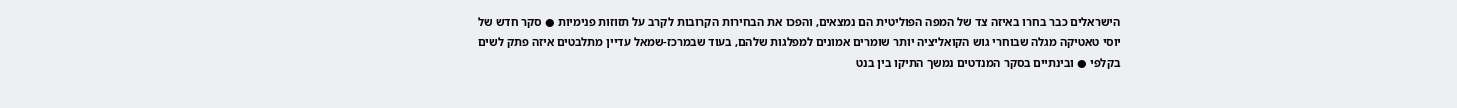הישראלים כבר בחרו באיזה צד של המפה הפוליטית הם נמצאים, והפכו את הבחירות הקרובות לקרב על תזוזות פנימיות ● סקר חדש של יוסי טאטיקה מגלה שבוחרי גוש הקואליציה יותר שומרים אמונים למפלגות שלהם, בעוד שבמרכז-שמאל עדיין מתלבטים איזה פתק לשים בקלפי ● ובינתיים בסקר המנדטים נמשך התיקו בין בנט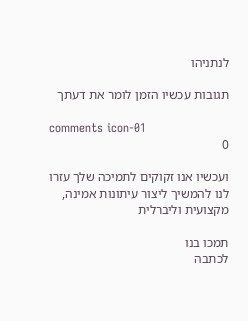לנתניהו

תגובות עכשיו הזמן לומר את דעתך

comments icon-01
0

ועכשיו אנו זקוקים לתמיכה שלך עזרו לנו להמשיך ליצור עיתונות אמינה, מקצועית וליברלית

תמכו בנו
לכתבה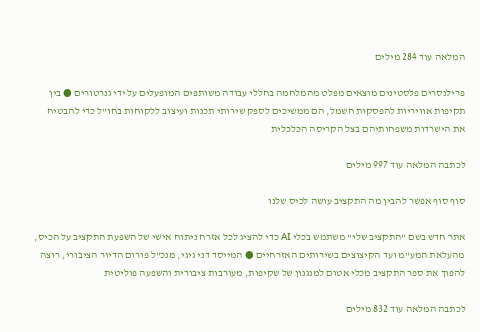המלאה עוד 284 מילים

פרילנסרים פלסטינים מוצאים מפלט מהמלחמה בחללי עבודה משותפים המופעלים על ידי גנרטורים ● בין תקיפות אוויריות להפסקות חשמל, הם ממשיכים לספק שירותי תכנות ועיצוב ללקוחות בחו"ל כדי להבטיח את הישרדות משפחותיהם בצל הקריסה הכלכלית

לכתבה המלאה עוד 997 מילים

סוף סוף אפשר להבין מה התקציב עושה לכיס שלנו

אתר חדש בשם "התקציב שלי" משתמש בכלי AI כדי להציג לכל אזרח ניתוח אישי של השפעת התקציב על הכיס, מהעלאת המע"מ ועד הקיצוצים בשירותים האזרחיים ● המייסד דני גיגי, מנכ"ל פורום הדיור הציבורי, רוצה להפוך את ספר התקציב מכלי אטום למנגנון של שקיפות, מעורבות ציבורית והשפעה פוליטית

לכתבה המלאה עוד 832 מילים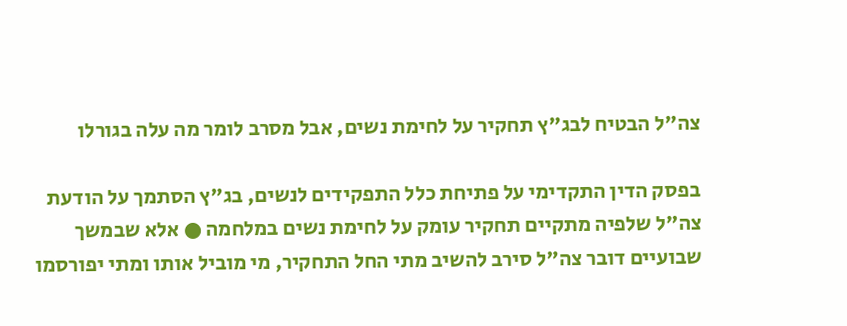צה"ל הבטיח לבג"ץ תחקיר על לחימת נשים, אבל מסרב לומר מה עלה בגורלו

בפסק הדין התקדימי על פתיחת כלל התפקידים לנשים, בג"ץ הסתמך על הודעת צה"ל שלפיה מתקיים תחקיר עומק על לחימת נשים במלחמה ● אלא שבמשך שבועיים דובר צה"ל סירב להשיב מתי החל התחקיר, מי מוביל אותו ומתי יפורסמו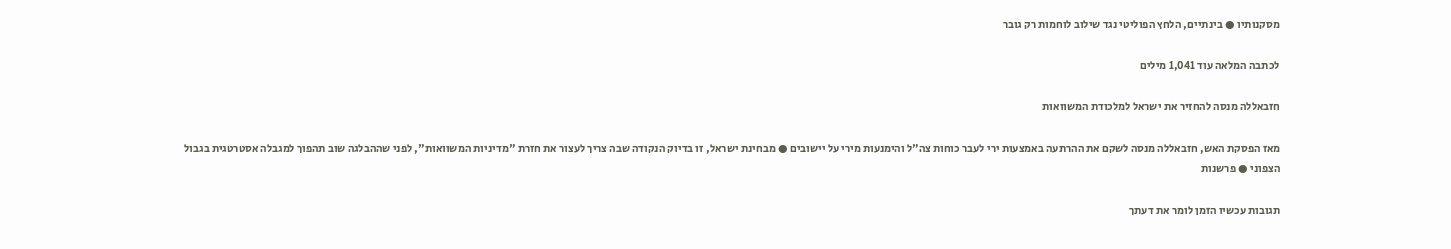מסקנותיו ● בינתיים, הלחץ הפוליטי נגד שילוב לוחמות רק גובר

לכתבה המלאה עוד 1,041 מילים

חזבאללה מנסה להחזיר את ישראל למלכודת המשוואות

מאז הפסקת האש, חזבאללה מנסה לשקם את ההרתעה באמצעות ירי לעבר כוחות צה"ל והימנעות מירי על יישובים ● מבחינת ישראל, זו בדיוק הנקודה שבה צריך לעצור את חזרת "מדיניות המשוואות", לפני שההבלגה שוב תהפוך למגבלה אסטרטגית בגבול הצפוני ● פרשנות

תגובות עכשיו הזמן לומר את דעתך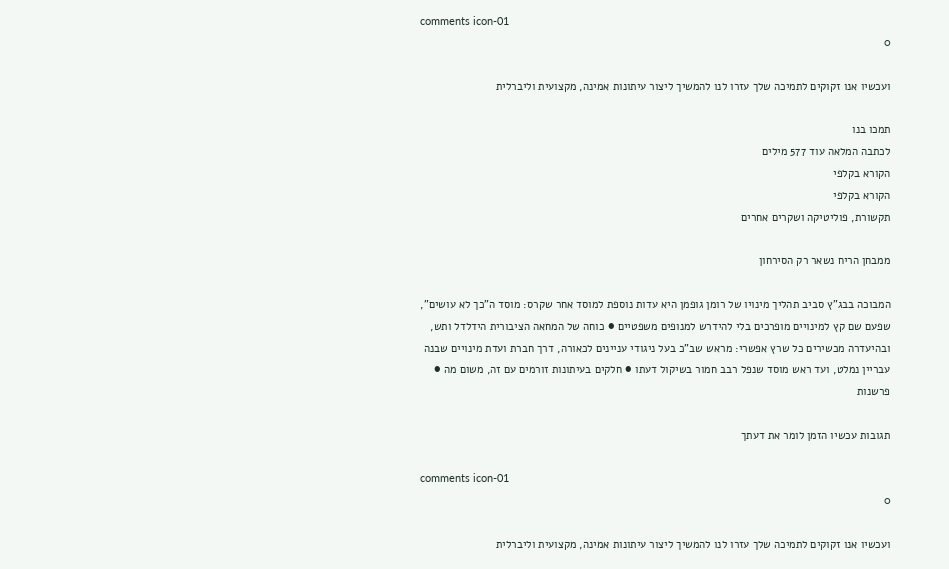comments icon-01
0

ועכשיו אנו זקוקים לתמיכה שלך עזרו לנו להמשיך ליצור עיתונות אמינה, מקצועית וליברלית

תמכו בנו
לכתבה המלאה עוד 577 מילים
הקורא בקלפי
הקורא בקלפי
תקשורת, פוליטיקה ושקרים אחרים

ממבחן הריח נשאר רק הסירחון

המבוכה בבג"ץ סביב תהליך מינויו של רומן גופמן היא עדות נוספת למוסד אחר שקרס: מוסד ה"כך לא עושים", שפעם שם קץ למינויים מופרכים בלי להידרש למנופים משפטיים ● כוחה של המחאה הציבורית הידלדל ותש, ובהיעדרה מכשירים כל שרץ אפשרי: מראש שב"כ בעל ניגודי עניינים לכאורה, דרך חברת ועדת מינויים שבנה עבריין נמלט, ועד ראש מוסד שנפל רבב חמור בשיקול דעתו ● חלקים בעיתונות זורמים עם זה, משום מה ● פרשנות

תגובות עכשיו הזמן לומר את דעתך

comments icon-01
0

ועכשיו אנו זקוקים לתמיכה שלך עזרו לנו להמשיך ליצור עיתונות אמינה, מקצועית וליברלית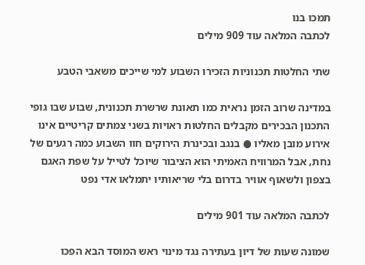תמכו בנו
לכתבה המלאה עוד 909 מילים

שתי החלטות תכנוניות הזכירו השבוע למי שייכים משאבי הטבע

במדינה שרוב הזמן נראית כמו תאונת שרשרת תכנונית, שבוע שבו גופי התכנון הבכירים מקבלים החלטות ראויות בשני צמתים קריטיים אינו אירוע מובן מאליו ● בנגב ובכינרת הירוקים חוו השבוע כמה רגעים של נחת, אבל המרוויח האמיתי הוא הציבור שיוכל לטייל על שפת האגם בצפון ולשאוף אוויר בדרום בלי שריאותיו יתמלאו אדי נפט

לכתבה המלאה עוד 901 מילים

שמונה שעות של דיון בעתירה נגד מינוי ראש המוסד הבא הפכו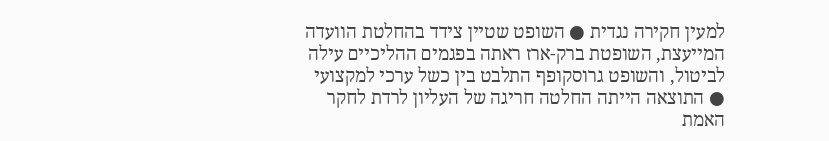למעין חקירה נגדית ● השופט שטיין צידד בהחלטת הוועדה המייעצת, השופטת ברק-ארז ראתה בפגמים ההליכיים עילה לביטול, והשופט גרוסקופף התלבט בין כשל ערכי למקצועי ● התוצאה הייתה החלטה חריגה של העליון לרדת לחקר האמת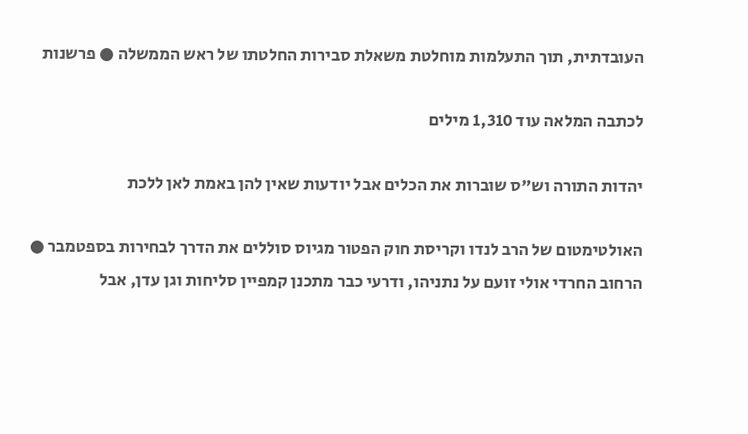העובדתית, תוך התעלמות מוחלטת משאלת סבירות החלטתו של ראש הממשלה ● פרשנות

לכתבה המלאה עוד 1,310 מילים

יהדות התורה וש"ס שוברות את הכלים אבל יודעות שאין להן באמת לאן ללכת

האולטימטום של הרב לנדו וקריסת חוק הפטור מגיוס סוללים את הדרך לבחירות בספטמבר ● הרחוב החרדי אולי זועם על נתניהו, ודרעי כבר מתכנן קמפיין סליחות וגן עדן, אבל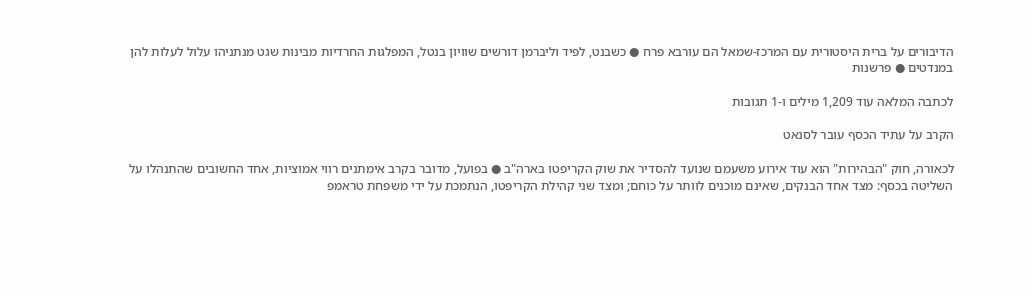הדיבורים על ברית היסטורית עם המרכז-שמאל הם עורבא פרח ● כשבנט, לפיד וליברמן דורשים שוויון בנטל, המפלגות החרדיות מבינות שגט מנתניהו עלול לעלות להן במנדטים ● פרשנות

לכתבה המלאה עוד 1,209 מילים ו-1 תגובות

הקרב על עתיד הכסף עובר לסנאט

לכאורה, חוק "הבהירות" הוא עוד אירוע משעמם שנועד להסדיר את שוק הקריפטו בארה"ב ● בפועל, מדובר בקרב אימתנים רווי אמוציות, אחד החשובים שהתנהלו על השליטה בכסף: מצד אחד הבנקים, שאינם מוכנים לוותר על כוחם; ומצד שני קהילת הקריפטו, הנתמכת על ידי משפחת טראמפ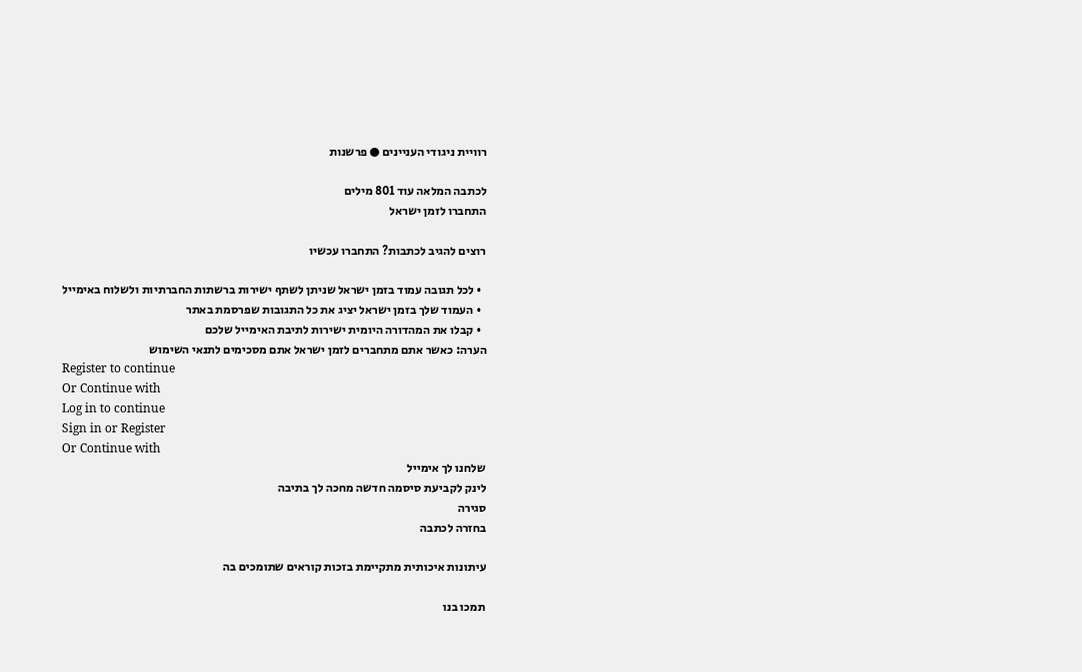רוויית ניגודי העניינים ● פרשנות

לכתבה המלאה עוד 801 מילים
התחברו לזמן ישראל

רוצים להגיב לכתבות? התחברו עכשיו

  • לכל תגובה עמוד בזמן ישראל שניתן לשתף ישירות ברשתות החברתיות ולשלוח באימייל
  • העמוד שלך בזמן ישראל יציג את כל התגובות שפרסמת באתר
  • קבלו את המהדורה היומית ישירות לתיבת האימייל שלכם
הערה: כאשר אתם מתחברים לזמן ישראל אתם מסכימים לתנאי השימוש
Register to continue
Or Continue with
Log in to continue
Sign in or Register
Or Continue with
שלחנו לך אימייל
לינק לקביעת סיסמה חדשה מחכה לך בתיבה
סגירה
בחזרה לכתבה

עיתונות איכותית מתקיימת בזכות קוראים שתומכים בה

תמכו בנו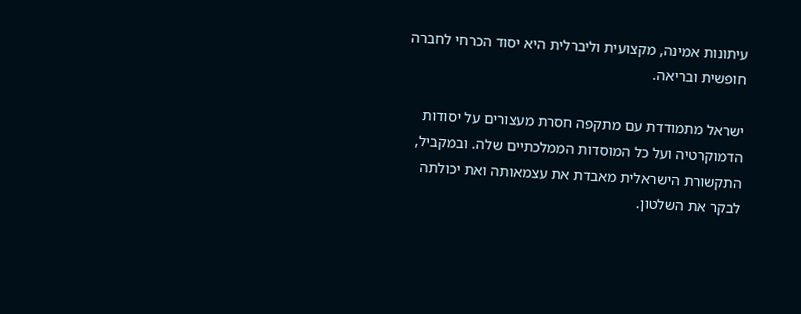עיתונות אמינה, מקצועית וליברלית היא יסוד הכרחי לחברה חופשית ובריאה.

ישראל מתמודדת עם מתקפה חסרת מעצורים על יסודות הדמוקרטיה ועל כל המוסדות הממלכתיים שלה. ובמקביל, התקשורת הישראלית מאבדת את עצמאותה ואת יכולתה לבקר את השלטון.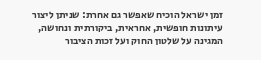זמן ישראל הוכיח שאפשר גם אחרת: שניתן ליצור עיתונות חופשית, אחראית, ביקורתית ונחושה, המגינה על שלטון החוק ועל זכות הציבור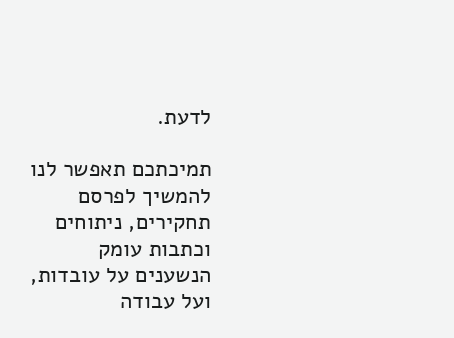לדעת.

תמיכתכם תאפשר לנו להמשיך לפרסם תחקירים, ניתוחים וכתבות עומק הנשענים על עובדות, ועל עבודה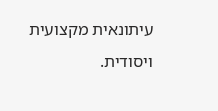עיתונאית מקצועית ויסודית.